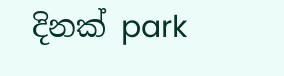දිනක් park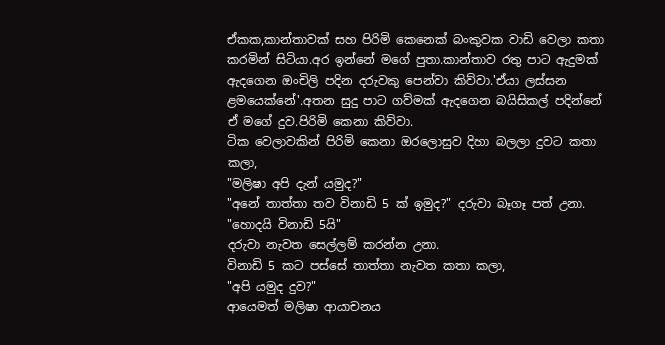ඒකක,කාන්තාවක් සහ පිරිමි කෙනෙක් බංකුවක වාඩි වෙලා කතා කරමින් සිටියා.අර ඉන්නේ මගේ පුතා.කාන්තාව රතු පාට ඇදුමක් ඇදගෙන ඔංචිලි පදින දරුවකු පෙන්වා කිව්වා.'ඒයා ලස්සන ළමයෙක්නේ'.අතන සුදු පාට ගව්මක් ඇදගෙන බයිසිකල් පදින්නේ ඒ මගේ දුව.පිරිමි කෙනා කිව්වා.
ටික වෙලාවකින් පිරිමි කෙනා ඔරලොසුව දිහා බලලා දුවට කතා කලා,
"මලිෂා අපි දැන් යමුද?"
"අනේ තාත්තා තව විනාඩි 5 ක් ඉමුද?" දරුවා බෑගෑ පත් උනා.
"හොදයි විනාඩි 5යි"
දරුවා නැවත සෙල්ලම් කරන්න උනා.
විනාඩි 5 කට පස්සේ තාත්තා නැවත කතා කලා,
"අපි යමුද දුව?"
ආයෙමත් මලිෂා ආයාචනය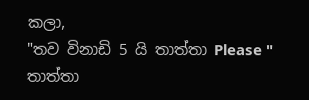කලා,
"තව විනාඩි 5 යි තාත්තා Please " තාත්තා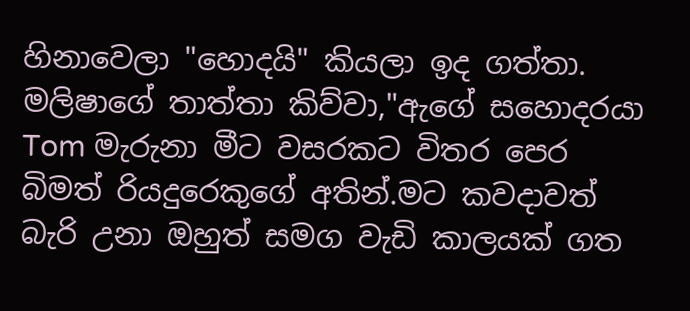හිනාවෙලා "හොදයි" කියලා ඉද ගත්තා.
මලිෂාගේ තාත්තා කිව්වා,"ඇගේ සහොදරයා Tom මැරුනා මීට වසරකට විතර පෙර බිමත් රියදුරෙකුගේ අතින්.මට කවදාවත් බැරි උනා ඔහුත් සමග වැඩි කාලයක් ගත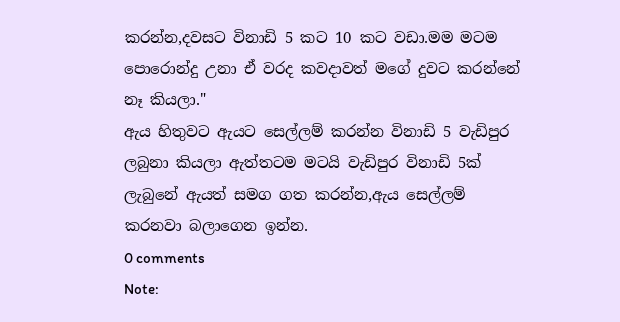කරන්න,දවසට විනාඩි 5 කට 10 කට වඩා.මම මටම පොරොන්දු උනා ඒ වරද කවදාවත් මගේ දුවට කරන්නේ නෑ කියලා."
ඇය හිතුවට ඇයට සෙල්ලම් කරන්න විනාඩි 5 වැඩිපුර ලබුනා කියලා ඇත්තටම මටයි වැඩිපුර විනාඩි 5ක් ලැබුනේ ඇයත් සමග ගත කරන්න,ඇය සෙල්ලම් කරනවා බලාගෙන ඉන්න.
0 comments
Note: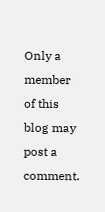Only a member of this blog may post a comment.